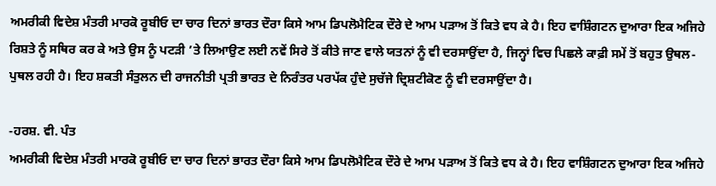ਅਮਰੀਕੀ ਵਿਦੇਸ਼ ਮੰਤਰੀ ਮਾਰਕੋ ਰੂਬੀਓ ਦਾ ਚਾਰ ਦਿਨਾਂ ਭਾਰਤ ਦੌਰਾ ਕਿਸੇ ਆਮ ਡਿਪਲੋਮੈਟਿਕ ਦੌਰੇ ਦੇ ਆਮ ਪੜਾਅ ਤੋਂ ਕਿਤੇ ਵਧ ਕੇ ਹੈ। ਇਹ ਵਾਸ਼ਿੰਗਟਨ ਦੁਆਰਾ ਇਕ ਅਜਿਹੇ ਰਿਸ਼ਤੇ ਨੂੰ ਸਥਿਰ ਕਰ ਕੇ ਅਤੇ ਉਸ ਨੂੰ ਪਟੜੀ ’ਤੇ ਲਿਆਉਣ ਲਈ ਨਵੇਂ ਸਿਰੇ ਤੋਂ ਕੀਤੇ ਜਾਣ ਵਾਲੇ ਯਤਨਾਂ ਨੂੰ ਵੀ ਦਰਸਾਉਂਦਾ ਹੈ, ਜਿਨ੍ਹਾਂ ਵਿਚ ਪਿਛਲੇ ਕਾਫ਼ੀ ਸਮੇਂ ਤੋਂ ਬਹੁਤ ਉਥਲ-ਪੁਥਲ ਰਹੀ ਹੈ। ਇਹ ਸ਼ਕਤੀ ਸੰਤੁਲਨ ਦੀ ਰਾਜਨੀਤੀ ਪ੍ਰਤੀ ਭਾਰਤ ਦੇ ਨਿਰੰਤਰ ਪਰਪੱਕ ਹੁੰਦੇ ਸੁਚੱਜੇ ਦ੍ਰਿਸ਼ਟੀਕੋਣ ਨੂੰ ਵੀ ਦਰਸਾਉਂਦਾ ਹੈ।

-ਹਰਸ਼. ਵੀ. ਪੰਤ
ਅਮਰੀਕੀ ਵਿਦੇਸ਼ ਮੰਤਰੀ ਮਾਰਕੋ ਰੂਬੀਓ ਦਾ ਚਾਰ ਦਿਨਾਂ ਭਾਰਤ ਦੌਰਾ ਕਿਸੇ ਆਮ ਡਿਪਲੋਮੈਟਿਕ ਦੌਰੇ ਦੇ ਆਮ ਪੜਾਅ ਤੋਂ ਕਿਤੇ ਵਧ ਕੇ ਹੈ। ਇਹ ਵਾਸ਼ਿੰਗਟਨ ਦੁਆਰਾ ਇਕ ਅਜਿਹੇ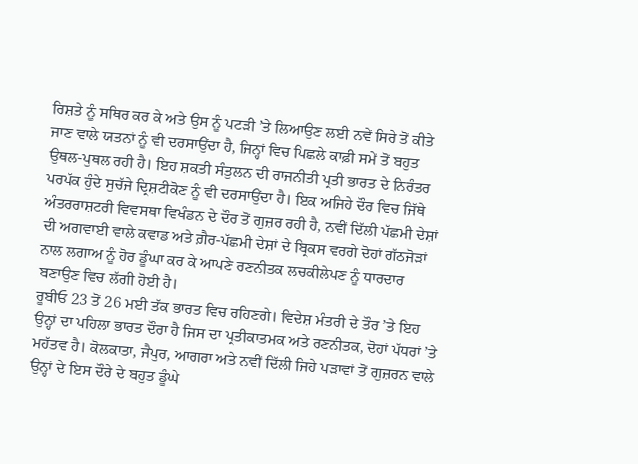ਰਿਸ਼ਤੇ ਨੂੰ ਸਥਿਰ ਕਰ ਕੇ ਅਤੇ ਉਸ ਨੂੰ ਪਟੜੀ ’ਤੇ ਲਿਆਉਣ ਲਈ ਨਵੇਂ ਸਿਰੇ ਤੋਂ ਕੀਤੇ ਜਾਣ ਵਾਲੇ ਯਤਨਾਂ ਨੂੰ ਵੀ ਦਰਸਾਉਂਦਾ ਹੈ, ਜਿਨ੍ਹਾਂ ਵਿਚ ਪਿਛਲੇ ਕਾਫ਼ੀ ਸਮੇਂ ਤੋਂ ਬਹੁਤ ਉਥਲ-ਪੁਥਲ ਰਹੀ ਹੈ। ਇਹ ਸ਼ਕਤੀ ਸੰਤੁਲਨ ਦੀ ਰਾਜਨੀਤੀ ਪ੍ਰਤੀ ਭਾਰਤ ਦੇ ਨਿਰੰਤਰ ਪਰਪੱਕ ਹੁੰਦੇ ਸੁਚੱਜੇ ਦ੍ਰਿਸ਼ਟੀਕੋਣ ਨੂੰ ਵੀ ਦਰਸਾਉਂਦਾ ਹੈ। ਇਕ ਅਜਿਹੇ ਦੌਰ ਵਿਚ ਜਿੱਥੇ ਅੰਤਰਰਾਸ਼ਟਰੀ ਵਿਵਸਥਾ ਵਿਖੰਡਨ ਦੇ ਦੌਰ ਤੋਂ ਗੁਜ਼ਰ ਰਹੀ ਹੈ, ਨਵੀਂ ਦਿੱਲੀ ਪੱਛਮੀ ਦੇਸ਼ਾਂ ਦੀ ਅਗਵਾਈ ਵਾਲੇ ਕਵਾਡ ਅਤੇ ਗ਼ੈਰ-ਪੱਛਮੀ ਦੇਸ਼ਾਂ ਦੇ ਬ੍ਰਿਕਸ ਵਰਗੇ ਦੋਹਾਂ ਗੱਠਜੋੜਾਂ ਨਾਲ ਲਗਾਅ ਨੂੰ ਹੋਰ ਡੂੰਘਾ ਕਰ ਕੇ ਆਪਣੇ ਰਣਨੀਤਕ ਲਚਕੀਲੇਪਣ ਨੂੰ ਧਾਰਦਾਰ ਬਣਾਉਣ ਵਿਚ ਲੱਗੀ ਹੋਈ ਹੈ।
ਰੂਬੀਓ 23 ਤੋਂ 26 ਮਈ ਤੱਕ ਭਾਰਤ ਵਿਚ ਰਹਿਣਗੇ। ਵਿਦੇਸ਼ ਮੰਤਰੀ ਦੇ ਤੌਰ ’ਤੇ ਇਹ ਉਨ੍ਹਾਂ ਦਾ ਪਹਿਲਾ ਭਾਰਤ ਦੌਰਾ ਹੈ ਜਿਸ ਦਾ ਪ੍ਰਤੀਕਾਤਮਕ ਅਤੇ ਰਣਨੀਤਕ, ਦੋਹਾਂ ਪੱਧਰਾਂ ’ਤੇ ਮਹੱਤਵ ਹੈ। ਕੋਲਕਾਤਾ, ਜੈਪੁਰ, ਆਗਰਾ ਅਤੇ ਨਵੀਂ ਦਿੱਲੀ ਜਿਹੇ ਪੜਾਵਾਂ ਤੋਂ ਗੁਜ਼ਰਨ ਵਾਲੇ ਉਨ੍ਹਾਂ ਦੇ ਇਸ ਦੌਰੇ ਦੇ ਬਹੁਤ ਡੂੰਘੇ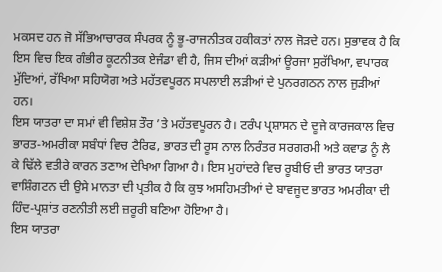ਮਕਸਦ ਹਨ ਜੋ ਸੱਭਿਆਚਾਰਕ ਸੰਪਰਕ ਨੂੰ ਭੂ-ਰਾਜਨੀਤਕ ਹਕੀਕਤਾਂ ਨਾਲ ਜੋੜਦੇ ਹਨ। ਸੁਭਾਵਕ ਹੈ ਕਿ ਇਸ ਵਿਚ ਇਕ ਗੰਭੀਰ ਕੂਟਨੀਤਕ ਏਜੰਡਾ ਵੀ ਹੈ, ਜਿਸ ਦੀਆਂ ਕੜੀਆਂ ਊਰਜਾ ਸੁਰੱਖਿਆ, ਵਪਾਰਕ ਮੁੱਦਿਆਂ, ਰੱਖਿਆ ਸਹਿਯੋਗ ਅਤੇ ਮਹੱਤਵਪੂਰਨ ਸਪਲਾਈ ਲੜੀਆਂ ਦੇ ਪੁਨਰਗਠਨ ਨਾਲ ਜੁੜੀਆਂ ਹਨ।
ਇਸ ਯਾਤਰਾ ਦਾ ਸਮਾਂ ਵੀ ਵਿਸ਼ੇਸ਼ ਤੌਰ ’ਤੇ ਮਹੱਤਵਪੂਰਨ ਹੈ। ਟਰੰਪ ਪ੍ਰਸ਼ਾਸਨ ਦੇ ਦੂਜੇ ਕਾਰਜਕਾਲ ਵਿਚ ਭਾਰਤ-ਅਮਰੀਕਾ ਸਬੰਧਾਂ ਵਿਚ ਟੈਰਿਫ, ਭਾਰਤ ਦੀ ਰੂਸ ਨਾਲ ਨਿਰੰਤਰ ਸਰਗਰਮੀ ਅਤੇ ਕਵਾਡ ਨੂੰ ਲੈ ਕੇ ਢਿੱਲੇ ਵਤੀਰੇ ਕਾਰਨ ਤਣਾਅ ਦੇਖਿਆ ਗਿਆ ਹੈ। ਇਸ ਮੁਹਾਂਦਰੇ ਵਿਚ ਰੂਬੀਓ ਦੀ ਭਾਰਤ ਯਾਤਰਾ ਵਾਸ਼ਿੰਗਟਨ ਦੀ ਉਸੇ ਮਾਨਤਾ ਦੀ ਪ੍ਰਤੀਕ ਹੈ ਕਿ ਕੁਝ ਅਸਹਿਮਤੀਆਂ ਦੇ ਬਾਵਜੂਦ ਭਾਰਤ ਅਮਰੀਕਾ ਦੀ ਹਿੰਦ-ਪ੍ਰਸ਼ਾਂਤ ਰਣਨੀਤੀ ਲਈ ਜ਼ਰੂਰੀ ਬਣਿਆ ਹੋਇਆ ਹੈ।
ਇਸ ਯਾਤਰਾ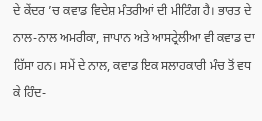ਦੇ ਕੇਂਦਰ ’ਚ ਕਵਾਡ ਵਿਦੇਸ਼ ਮੰਤਰੀਆਂ ਦੀ ਮੀਟਿੰਗ ਹੈ। ਭਾਰਤ ਦੇ ਨਾਲ-ਨਾਲ ਅਮਰੀਕਾ, ਜਾਪਾਨ ਅਤੇ ਆਸਟ੍ਰੇਲੀਆ ਵੀ ਕਵਾਡ ਦਾ ਹਿੱਸਾ ਹਨ। ਸਮੇਂ ਦੇ ਨਾਲ, ਕਵਾਡ ਇਕ ਸਲਾਹਕਾਰੀ ਮੰਚ ਤੋਂ ਵਧ ਕੇ ਹਿੰਦ-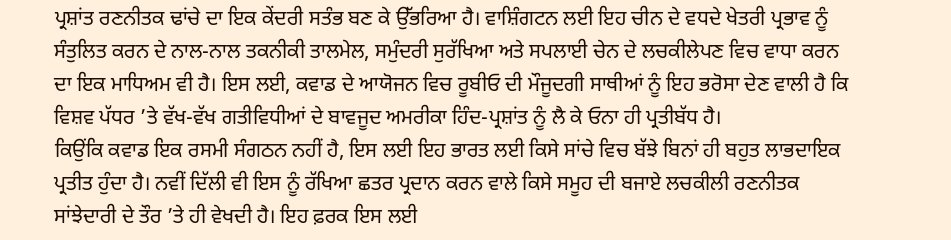ਪ੍ਰਸ਼ਾਂਤ ਰਣਨੀਤਕ ਢਾਂਚੇ ਦਾ ਇਕ ਕੇਂਦਰੀ ਸਤੰਭ ਬਣ ਕੇ ਉੱਭਰਿਆ ਹੈ। ਵਾਸ਼ਿੰਗਟਨ ਲਈ ਇਹ ਚੀਨ ਦੇ ਵਧਦੇ ਖੇਤਰੀ ਪ੍ਰਭਾਵ ਨੂੰ ਸੰਤੁਲਿਤ ਕਰਨ ਦੇ ਨਾਲ-ਨਾਲ ਤਕਨੀਕੀ ਤਾਲਮੇਲ, ਸਮੁੰਦਰੀ ਸੁਰੱਖਿਆ ਅਤੇ ਸਪਲਾਈ ਚੇਨ ਦੇ ਲਚਕੀਲੇਪਣ ਵਿਚ ਵਾਧਾ ਕਰਨ ਦਾ ਇਕ ਮਾਧਿਅਮ ਵੀ ਹੈ। ਇਸ ਲਈ, ਕਵਾਡ ਦੇ ਆਯੋਜਨ ਵਿਚ ਰੂਬੀਓ ਦੀ ਮੌਜੂਦਗੀ ਸਾਥੀਆਂ ਨੂੰ ਇਹ ਭਰੋਸਾ ਦੇਣ ਵਾਲੀ ਹੈ ਕਿ ਵਿਸ਼ਵ ਪੱਧਰ ’ਤੇ ਵੱਖ-ਵੱਖ ਗਤੀਵਿਧੀਆਂ ਦੇ ਬਾਵਜੂਦ ਅਮਰੀਕਾ ਹਿੰਦ-ਪ੍ਰਸ਼ਾਂਤ ਨੂੰ ਲੈ ਕੇ ਓਨਾ ਹੀ ਪ੍ਰਤੀਬੱਧ ਹੈ।
ਕਿਉਂਕਿ ਕਵਾਡ ਇਕ ਰਸਮੀ ਸੰਗਠਨ ਨਹੀਂ ਹੈ, ਇਸ ਲਈ ਇਹ ਭਾਰਤ ਲਈ ਕਿਸੇ ਸਾਂਚੇ ਵਿਚ ਬੱਝੇ ਬਿਨਾਂ ਹੀ ਬਹੁਤ ਲਾਭਦਾਇਕ ਪ੍ਰਤੀਤ ਹੁੰਦਾ ਹੈ। ਨਵੀਂ ਦਿੱਲੀ ਵੀ ਇਸ ਨੂੰ ਰੱਖਿਆ ਛਤਰ ਪ੍ਰਦਾਨ ਕਰਨ ਵਾਲੇ ਕਿਸੇ ਸਮੂਹ ਦੀ ਬਜਾਏ ਲਚਕੀਲੀ ਰਣਨੀਤਕ ਸਾਂਝੇਦਾਰੀ ਦੇ ਤੌਰ ’ਤੇ ਹੀ ਵੇਖਦੀ ਹੈ। ਇਹ ਫ਼ਰਕ ਇਸ ਲਈ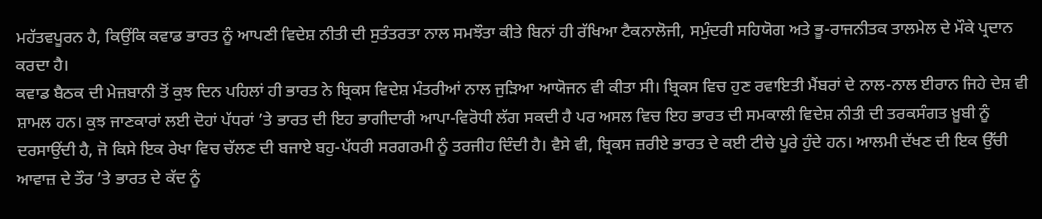ਮਹੱਤਵਪੂਰਨ ਹੈ, ਕਿਉਂਕਿ ਕਵਾਡ ਭਾਰਤ ਨੂੰ ਆਪਣੀ ਵਿਦੇਸ਼ ਨੀਤੀ ਦੀ ਸੁਤੰਤਰਤਾ ਨਾਲ ਸਮਝੌਤਾ ਕੀਤੇ ਬਿਨਾਂ ਹੀ ਰੱਖਿਆ ਟੈਕਨਾਲੋਜੀ, ਸਮੁੰਦਰੀ ਸਹਿਯੋਗ ਅਤੇ ਭੂ-ਰਾਜਨੀਤਕ ਤਾਲਮੇਲ ਦੇ ਮੌਕੇ ਪ੍ਰਦਾਨ ਕਰਦਾ ਹੈ।
ਕਵਾਡ ਬੈਠਕ ਦੀ ਮੇਜ਼ਬਾਨੀ ਤੋਂ ਕੁਝ ਦਿਨ ਪਹਿਲਾਂ ਹੀ ਭਾਰਤ ਨੇ ਬ੍ਰਿਕਸ ਵਿਦੇਸ਼ ਮੰਤਰੀਆਂ ਨਾਲ ਜੁੜਿਆ ਆਯੋਜਨ ਵੀ ਕੀਤਾ ਸੀ। ਬ੍ਰਿਕਸ ਵਿਚ ਹੁਣ ਰਵਾਇਤੀ ਮੈਂਬਰਾਂ ਦੇ ਨਾਲ-ਨਾਲ ਈਰਾਨ ਜਿਹੇ ਦੇਸ਼ ਵੀ ਸ਼ਾਮਲ ਹਨ। ਕੁਝ ਜਾਣਕਾਰਾਂ ਲਈ ਦੋਹਾਂ ਪੱਧਰਾਂ ’ਤੇ ਭਾਰਤ ਦੀ ਇਹ ਭਾਗੀਦਾਰੀ ਆਪਾ-ਵਿਰੋਧੀ ਲੱਗ ਸਕਦੀ ਹੈ ਪਰ ਅਸਲ ਵਿਚ ਇਹ ਭਾਰਤ ਦੀ ਸਮਕਾਲੀ ਵਿਦੇਸ਼ ਨੀਤੀ ਦੀ ਤਰਕਸੰਗਤ ਖ਼ੂਬੀ ਨੂੰ ਦਰਸਾਉਂਦੀ ਹੈ, ਜੋ ਕਿਸੇ ਇਕ ਰੇਖਾ ਵਿਚ ਚੱਲਣ ਦੀ ਬਜਾਏ ਬਹੁ-ਪੱਧਰੀ ਸਰਗਰਮੀ ਨੂੰ ਤਰਜੀਹ ਦਿੰਦੀ ਹੈ। ਵੈਸੇ ਵੀ, ਬ੍ਰਿਕਸ ਜ਼ਰੀਏ ਭਾਰਤ ਦੇ ਕਈ ਟੀਚੇ ਪੂਰੇ ਹੁੰਦੇ ਹਨ। ਆਲਮੀ ਦੱਖਣ ਦੀ ਇਕ ਉੱਚੀ ਆਵਾਜ਼ ਦੇ ਤੌਰ ’ਤੇ ਭਾਰਤ ਦੇ ਕੱਦ ਨੂੰ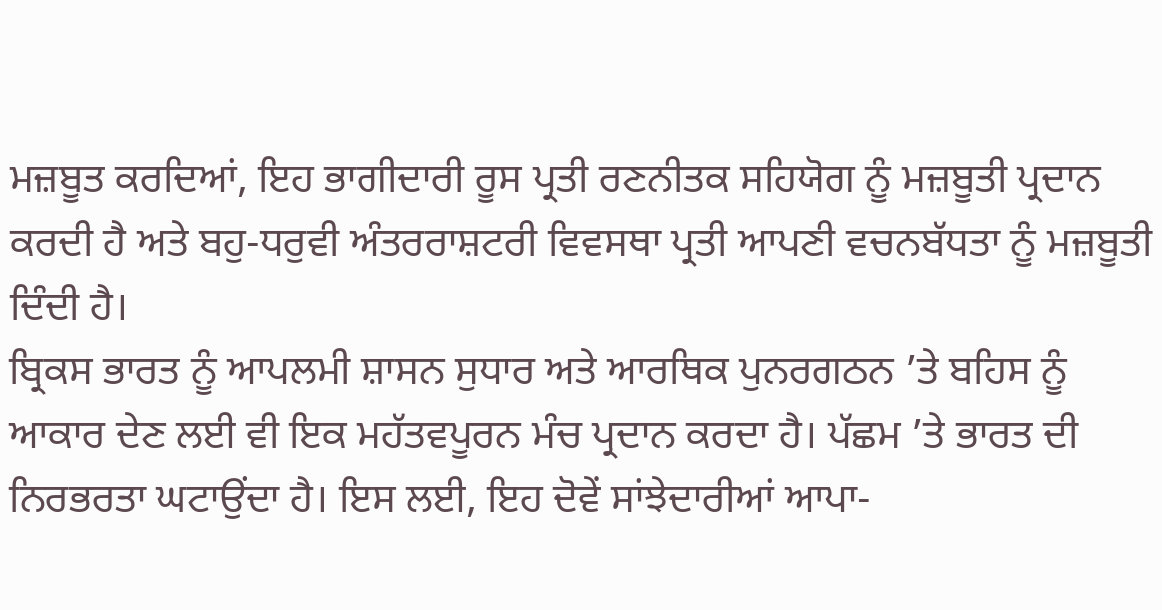ਮਜ਼ਬੂਤ ਕਰਦਿਆਂ, ਇਹ ਭਾਗੀਦਾਰੀ ਰੂਸ ਪ੍ਰਤੀ ਰਣਨੀਤਕ ਸਹਿਯੋਗ ਨੂੰ ਮਜ਼ਬੂਤੀ ਪ੍ਰਦਾਨ ਕਰਦੀ ਹੈ ਅਤੇ ਬਹੁ-ਧਰੁਵੀ ਅੰਤਰਰਾਸ਼ਟਰੀ ਵਿਵਸਥਾ ਪ੍ਰਤੀ ਆਪਣੀ ਵਚਨਬੱਧਤਾ ਨੂੰ ਮਜ਼ਬੂਤੀ ਦਿੰਦੀ ਹੈ।
ਬ੍ਰਿਕਸ ਭਾਰਤ ਨੂੰ ਆਪਲਮੀ ਸ਼ਾਸਨ ਸੁਧਾਰ ਅਤੇ ਆਰਥਿਕ ਪੁਨਰਗਠਨ ’ਤੇ ਬਹਿਸ ਨੂੰ ਆਕਾਰ ਦੇਣ ਲਈ ਵੀ ਇਕ ਮਹੱਤਵਪੂਰਨ ਮੰਚ ਪ੍ਰਦਾਨ ਕਰਦਾ ਹੈ। ਪੱਛਮ ’ਤੇ ਭਾਰਤ ਦੀ ਨਿਰਭਰਤਾ ਘਟਾਉਂਦਾ ਹੈ। ਇਸ ਲਈ, ਇਹ ਦੋਵੇਂ ਸਾਂਝੇਦਾਰੀਆਂ ਆਪਾ-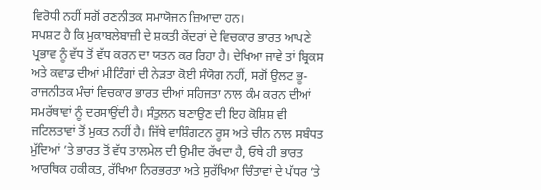ਵਿਰੋਧੀ ਨਹੀਂ ਸਗੋਂ ਰਣਨੀਤਕ ਸਮਾਯੋਜਨ ਜ਼ਿਆਦਾ ਹਨ।
ਸਪਸ਼ਟ ਹੈ ਕਿ ਮੁਕਾਬਲੇਬਾਜ਼ੀ ਦੇ ਸ਼ਕਤੀ ਕੇਂਦਰਾਂ ਦੇ ਵਿਚਕਾਰ ਭਾਰਤ ਆਪਣੇ ਪ੍ਰਭਾਵ ਨੂੰ ਵੱਧ ਤੋਂ ਵੱਧ ਕਰਨ ਦਾ ਯਤਨ ਕਰ ਰਿਹਾ ਹੈ। ਦੇਖਿਆ ਜਾਵੇ ਤਾਂ ਬ੍ਰਿਕਸ ਅਤੇ ਕਵਾਡ ਦੀਆਂ ਮੀਟਿੰਗਾਂ ਦੀ ਨੇੜਤਾ ਕੋਈ ਸੰਯੋਗ ਨਹੀਂ, ਸਗੋਂ ਉਲਟ ਭੂ-ਰਾਜਨੀਤਕ ਮੰਚਾਂ ਵਿਚਕਾਰ ਭਾਰਤ ਦੀਆਂ ਸਹਿਜਤਾ ਨਾਲ ਕੰਮ ਕਰਨ ਦੀਆਂ ਸਮਰੱਥਾਵਾਂ ਨੂੰ ਦਰਸਾਉਂਦੀ ਹੈ। ਸੰਤੁਲਨ ਬਣਾਉਣ ਦੀ ਇਹ ਕੋਸ਼ਿਸ਼ ਵੀ ਜਟਿਲਤਾਵਾਂ ਤੋਂ ਮੁਕਤ ਨਹੀਂ ਹੈ। ਜਿੱਥੇ ਵਾਸ਼ਿੰਗਟਨ ਰੂਸ ਅਤੇ ਚੀਨ ਨਾਲ ਸਬੰਧਤ ਮੁੱਦਿਆਂ ’ਤੇ ਭਾਰਤ ਤੋਂ ਵੱਧ ਤਾਲਮੇਲ ਦੀ ਉਮੀਦ ਰੱਖਦਾ ਹੈ, ਓਥੇ ਹੀ ਭਾਰਤ ਆਰਥਿਕ ਹਕੀਕਤ, ਰੱਖਿਆ ਨਿਰਭਰਤਾ ਅਤੇ ਸੁਰੱਖਿਆ ਚਿੰਤਾਵਾਂ ਦੇ ਪੱਧਰ ’ਤੇ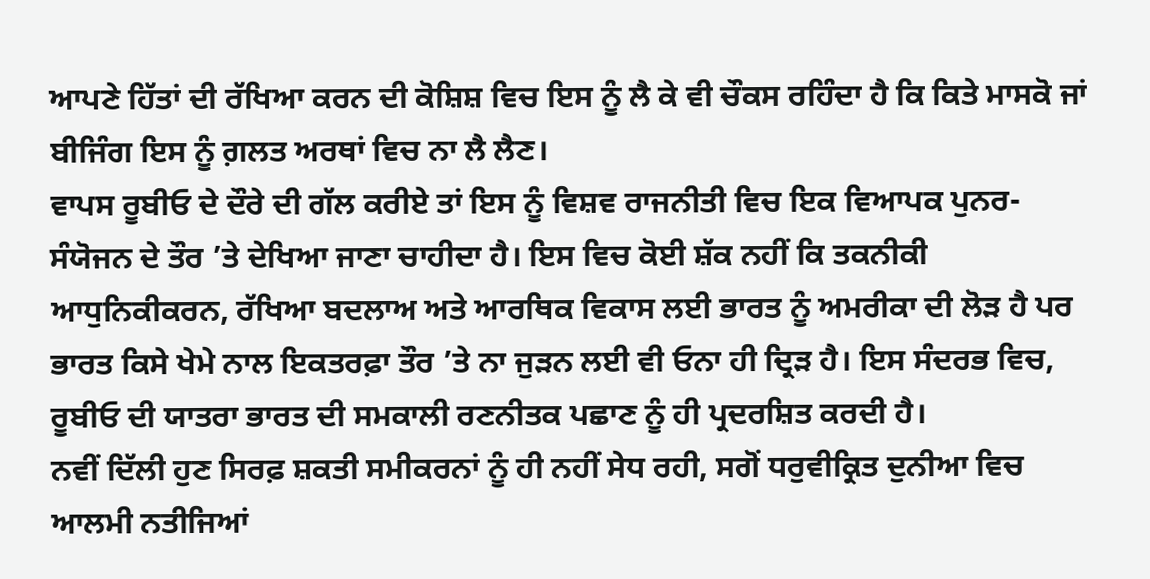ਆਪਣੇ ਹਿੱਤਾਂ ਦੀ ਰੱਖਿਆ ਕਰਨ ਦੀ ਕੋਸ਼ਿਸ਼ ਵਿਚ ਇਸ ਨੂੰ ਲੈ ਕੇ ਵੀ ਚੌਕਸ ਰਹਿੰਦਾ ਹੈ ਕਿ ਕਿਤੇ ਮਾਸਕੋ ਜਾਂ ਬੀਜਿੰਗ ਇਸ ਨੂੰ ਗ਼ਲਤ ਅਰਥਾਂ ਵਿਚ ਨਾ ਲੈ ਲੈਣ।
ਵਾਪਸ ਰੂਬੀਓ ਦੇ ਦੌਰੇ ਦੀ ਗੱਲ ਕਰੀਏ ਤਾਂ ਇਸ ਨੂੰ ਵਿਸ਼ਵ ਰਾਜਨੀਤੀ ਵਿਚ ਇਕ ਵਿਆਪਕ ਪੁਨਰ-ਸੰਯੋਜਨ ਦੇ ਤੌਰ ’ਤੇ ਦੇਖਿਆ ਜਾਣਾ ਚਾਹੀਦਾ ਹੈ। ਇਸ ਵਿਚ ਕੋਈ ਸ਼ੱਕ ਨਹੀਂ ਕਿ ਤਕਨੀਕੀ ਆਧੁਨਿਕੀਕਰਨ, ਰੱਖਿਆ ਬਦਲਾਅ ਅਤੇ ਆਰਥਿਕ ਵਿਕਾਸ ਲਈ ਭਾਰਤ ਨੂੰ ਅਮਰੀਕਾ ਦੀ ਲੋੜ ਹੈ ਪਰ ਭਾਰਤ ਕਿਸੇ ਖੇਮੇ ਨਾਲ ਇਕਤਰਫ਼ਾ ਤੌਰ ’ਤੇ ਨਾ ਜੁੜਨ ਲਈ ਵੀ ਓਨਾ ਹੀ ਦ੍ਰਿੜ ਹੈ। ਇਸ ਸੰਦਰਭ ਵਿਚ, ਰੂਬੀਓ ਦੀ ਯਾਤਰਾ ਭਾਰਤ ਦੀ ਸਮਕਾਲੀ ਰਣਨੀਤਕ ਪਛਾਣ ਨੂੰ ਹੀ ਪ੍ਰਦਰਸ਼ਿਤ ਕਰਦੀ ਹੈ।
ਨਵੀਂ ਦਿੱਲੀ ਹੁਣ ਸਿਰਫ਼ ਸ਼ਕਤੀ ਸਮੀਕਰਨਾਂ ਨੂੰ ਹੀ ਨਹੀਂ ਸੇਧ ਰਹੀ, ਸਗੋਂ ਧਰੁਵੀਕ੍ਰਿਤ ਦੁਨੀਆ ਵਿਚ ਆਲਮੀ ਨਤੀਜਿਆਂ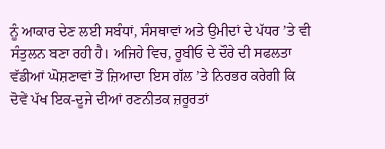ਨੂੰ ਆਕਾਰ ਦੇਣ ਲਈ ਸਬੰਧਾਂ, ਸੰਸਥਾਵਾਂ ਅਤੇ ਉਮੀਦਾਂ ਦੇ ਪੱਧਰ ’ਤੇ ਵੀ ਸੰਤੁਲਨ ਬਣਾ ਰਹੀ ਹੈ। ਅਜਿਹੇ ਵਿਚ, ਰੂਬੀਓ ਦੇ ਦੌਰੇ ਦੀ ਸਫਲਤਾ ਵੱਡੀਆਂ ਘੋਸ਼ਣਾਵਾਂ ਤੋਂ ਜ਼ਿਆਦਾ ਇਸ ਗੱਲ ’ਤੇ ਨਿਰਭਰ ਕਰੇਗੀ ਕਿ ਦੋਵੇਂ ਪੱਖ ਇਕ-ਦੂਜੇ ਦੀਆਂ ਰਣਨੀਤਕ ਜ਼ਰੂਰਤਾਂ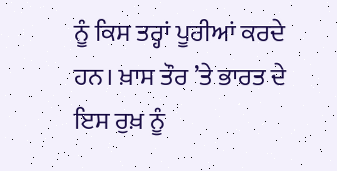ਨੂੰ ਕਿਸ ਤਰ੍ਹਾਂ ਪੂਰੀਆਂ ਕਰਦੇ ਹਨ। ਖ਼ਾਸ ਤੌਰ ’ਤੇ ਭਾਰਤ ਦੇ ਇਸ ਰੁਖ਼ ਨੂੰ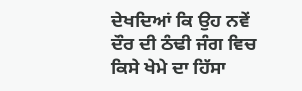ਦੇਖਦਿਆਂ ਕਿ ਉਹ ਨਵੇਂ ਦੌਰ ਦੀ ਠੰਢੀ ਜੰਗ ਵਿਚ ਕਿਸੇ ਖੇਮੇ ਦਾ ਹਿੱਸਾ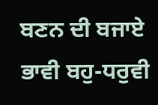ਬਣਨ ਦੀ ਬਜਾਏ ਭਾਵੀ ਬਹੁ-ਧਰੁਵੀ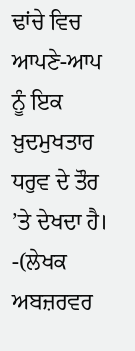ਢਾਂਚੇ ਵਿਚ ਆਪਣੇ-ਆਪ ਨੂੰ ਇਕ ਖ਼ੁਦਮੁਖਤਾਰ ਧਰੁਵ ਦੇ ਤੌਰ ’ਤੇ ਦੇਖਦਾ ਹੈ।
-(ਲੇਖਕ ਅਬਜ਼ਰਵਰ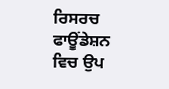ਰਿਸਰਚ ਫਾਊਂਡੇਸ਼ਨ ਵਿਚ ਉਪ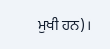ਮੁਖੀ ਹਨ)।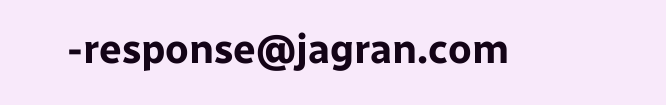-response@jagran.com